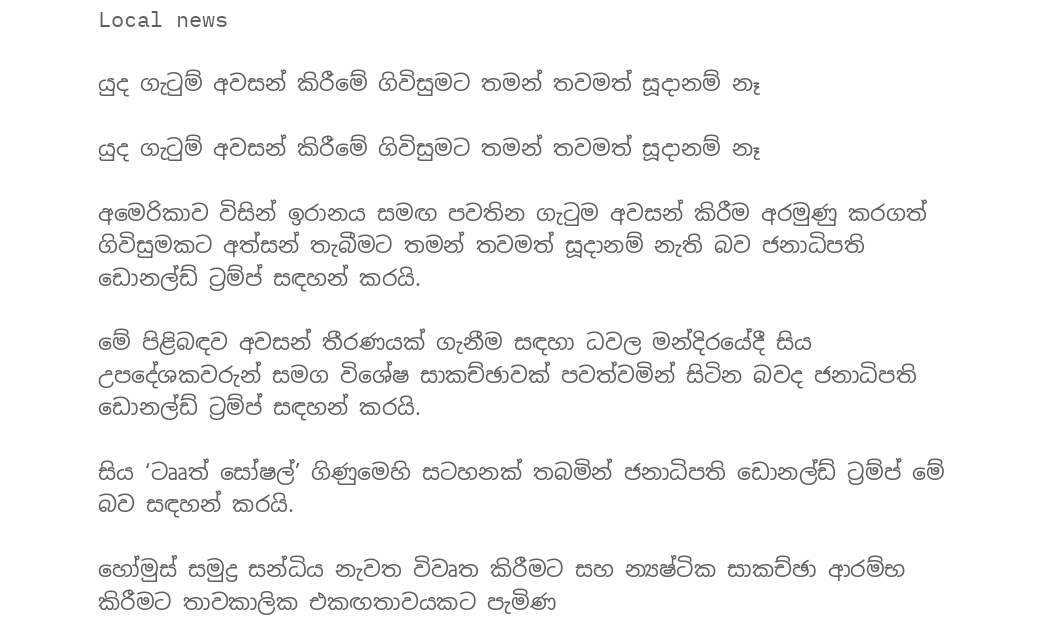Local news

යුද ගැටුම් අවසන් කිරීමේ ගිවිසුමට තමන් තවමත් සූදානම් නෑ

යුද ගැටුම් අවසන් කිරීමේ ගිවිසුමට තමන් තවමත් සූදානම් නෑ

අමෙරිකාව විසින් ඉරානය සමඟ පවතින ගැටුම අවසන් කිරීම අරමුණු කරගත් ගිවිසුමකට අත්සන් තැබීමට තමන් තවමත් සූදානම් නැති බව ජනාධිපති ඩොනල්ඩ් ට්‍රම්ප් සඳහන් කරයි.

මේ පිළිබඳව අවසන් තීරණයක් ගැනීම සඳහා ධවල මන්දිරයේදී සිය උපදේශකවරුන් සමග විශේෂ සාකච්ඡාවක් පවත්වමින් සිටින බවද ජනාධිපති ඩොනල්ඩ් ට්‍රම්ප් සඳහන් කරයි.

සිය ‘ටෲත් සෝෂල්’ ගිණුමෙහි සටහනක් තබමින් ජනාධිපති ඩොනල්ඩ් ට්‍රම්ප් මේ බව සඳහන් කරයි.

හෝමුස් සමුද්‍ර සන්ධිය නැවත විවෘත කිරීමට සහ න්‍යෂ්ටික සාකච්ඡා ආරම්භ කිරීමට තාවකාලික එකඟතාවයකට පැමිණ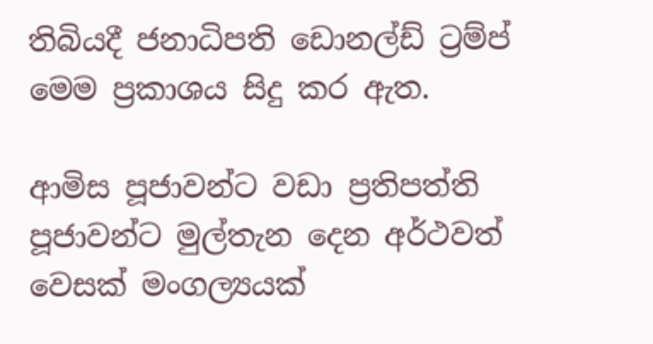තිබියදී ජනාධිපති ඩොනල්ඩ් ට්‍රම්ප් මෙම ප්‍රකාශය සිදු කර ඇත.

ආමිස පූජාවන්ට වඩා ප්‍රතිපත්ති පූජාවන්ට මුල්තැන දෙන අර්ථවත් වෙසක් මංගල්‍යයක්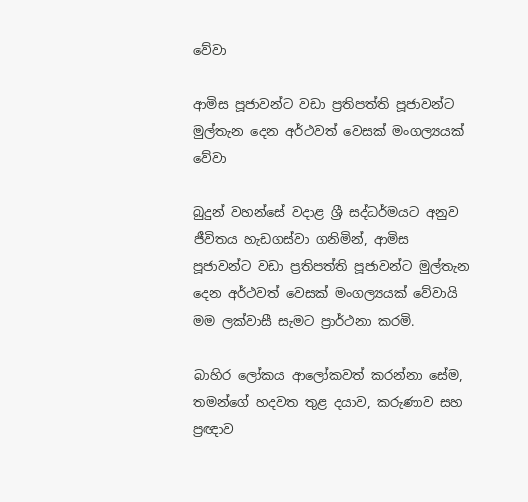වේවා

ආමිස පූජාවන්ට වඩා ප්‍රතිපත්ති පූජාවන්ට මුල්තැන දෙන අර්ථවත් වෙසක් මංගල්‍යයක් වේවා

බුදුන් වහන්සේ වදාළ ශ්‍රී සද්ධර්මයට අනුව ජීවිතය හැඩගස්වා ගනිමින්, ආමිස පූජාවන්ට වඩා ප්‍රතිපත්ති පූජාවන්ට මුල්තැන දෙන අර්ථවත් වෙසක් මංගල්‍යයක් වේවායි මම ලක්වාසී සැමට ප්‍රාර්ථනා කරමි.

බාහිර ලෝකය ආලෝකවත් කරන්නා සේම, තමන්ගේ හදවත තුළ දයාව, කරුණාව සහ ප්‍රඥාව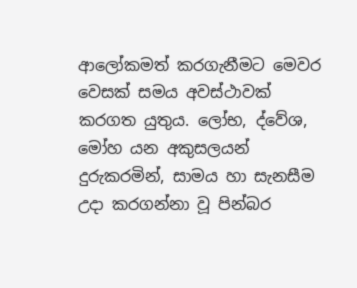ආලෝකමත් කරගැනීමට මෙවර වෙසක් සමය අවස්ථාවක් කරගත යුතුය. ලෝභ, ද්වේශ, මෝහ යන අකුසලයන් දුරුකරමින්, සාමය හා සැනසීම උදා කරගන්නා වූ පින්බර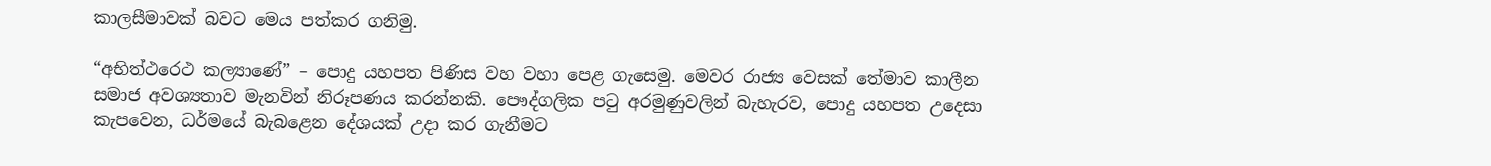කාලසීමාවක් බවට මෙය පත්කර ගනිමු.

“අභිත්ථරෙථ කල්‍යාණේ” – පොදු යහපත පිණිස වහ වහා පෙළ ගැසෙමු. මෙවර රාජ්‍ය වෙසක් තේමාව කාලීන සමාජ අවශ්‍යතාව මැනවින් නිරූපණය කරන්නකි. පෞද්ගලික පටු අරමුණුවලින් බැහැරව, පොදු යහපත උදෙසා කැපවෙන, ධර්මයේ බැබළෙන දේශයක් උදා කර ගැනීමට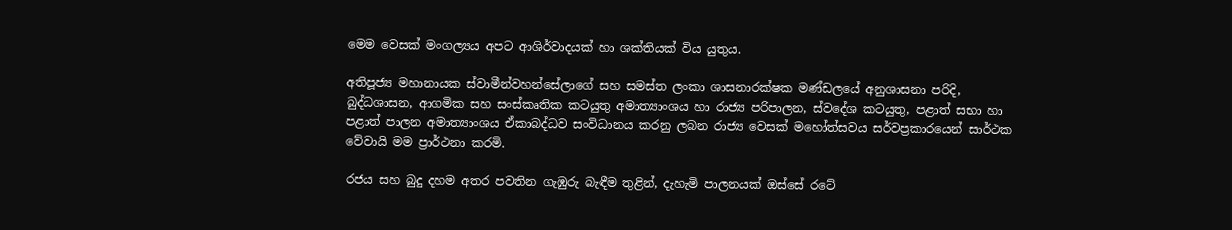මෙම වෙසක් මංගල්‍යය අපට ආශිර්වාදයක් හා ශක්තියක් විය යුතුය.

අතිපූජ්‍ය මහානායක ස්වාමීන්වහන්සේලාගේ සහ සමස්ත ලංකා ශාසනාරක්ෂක මණ්ඩලයේ අනුශාසනා පරිදි, බුද්ධශාසන, ආගමික සහ සංස්කෘතික කටයුතු අමාත්‍යාංශය හා රාජ්‍ය පරිපාලන, ස්වදේශ කටයුතු, පළාත් සභා හා පළාත් පාලන අමාත්‍යාංශය ඒකාබද්ධව සංවිධානය කරනු ලබන රාජ්‍ය වෙසක් මහෝත්සවය සර්වප්‍රකාරයෙන් සාර්ථක වේවායි මම ප්‍රාර්ථනා කරමි.

රජය සහ බුදු දහම අතර පවතින ගැඹුරු බැඳීම තුළින්, දැහැමි පාලනයක් ඔස්සේ රටේ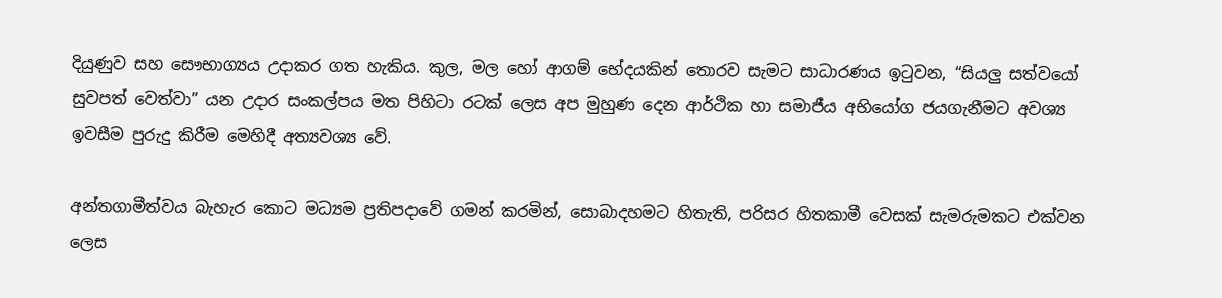දියුණුව සහ සෞභාග්‍යය උදාකර ගත හැකිය. කුල, මල හෝ ආගම් භේදයකින් තොරව සැමට සාධාරණය ඉටුවන, “සියලු සත්වයෝ සුවපත් වෙත්වා” යන උදාර සංකල්පය මත පිහිටා රටක් ලෙස අප මුහුණ දෙන ආර්ථික හා සමාජීය අභියෝග ජයගැනීමට අවශ්‍ය ඉවසීම පුරුදු කිරීම මෙහිදී අත්‍යවශ්‍ය වේ.

අන්තගාමීත්වය බැහැර කොට මධ්‍යම ප්‍රතිපදාවේ ගමන් කරමින්, සොබාදහමට හිතැති, පරිසර හිතකාමී වෙසක් සැමරුමකට එක්වන ලෙස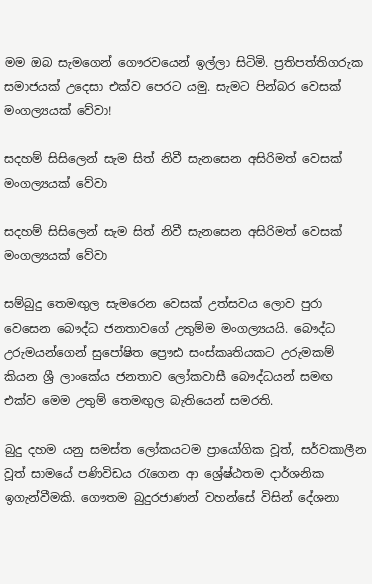මම ඔබ සැමගෙන් ගෞරවයෙන් ඉල්ලා සිටිමි. ප්‍රතිපත්තිගරුක සමාජයක් උදෙසා එක්ව පෙරට යමු. සැමට පින්බර වෙසක් මංගල්‍යයක් වේවා!

සදහම් සිසිලෙන් සැම සිත් නිවී සැනසෙන අසිරිමත් වෙසක් මංගල්‍යයක් වේවා

සදහම් සිසිලෙන් සැම සිත් නිවී සැනසෙන අසිරිමත් වෙසක් මංගල්‍යයක් වේවා

සම්බුදු තෙමඟුල සැමරෙන වෙසක් උත්සවය ලොව පුරා වෙසෙන බෞද්ධ ජනතාවගේ උතුම්ම මංගල්‍යයයි. බෞද්ධ උරුමයන්ගෙන් සුපෝෂිත ප්‍රෞඪ සංස්කෘතියකට උරුමකම් කියන ශ්‍රී ලාංකේය ජනතාව ලෝකවාසී බෞද්ධයන් සමඟ එක්ව මෙම උතුම් තෙමඟුල බැතියෙන් සමරති.

බුදු දහම යනු සමස්ත ලෝකයටම ප්‍රායෝගික වූත්, සර්වකාලීන වූත් සාමයේ පණිවිඩය රැගෙන ආ ශ්‍රේෂ්ඨතම දාර්ශනික ඉගැන්වීමකි. ගෞතම බුදුරජාණන් වහන්සේ විසින් දේශනා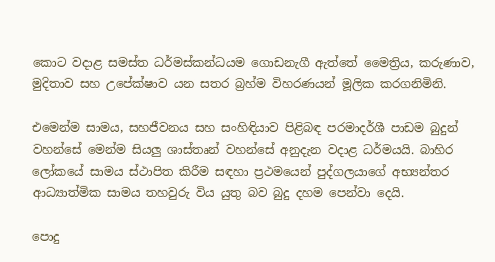කොට වදාළ සමස්ත ධර්මස්කන්ධයම ගොඩනැගී ඇත්තේ මෛත්‍රිය, කරුණාව, මුදිතාව සහ උපේක්ෂාව යන සතර බ්‍රහ්ම විහරණයන් මූලික කරගනිමිනි.

එමෙන්ම සාමය, සහජීවනය සහ සංහිඳියාව පිළිබඳ පරමාදර්ශී පාඩම බුදුන් වහන්සේ මෙන්ම සියලු ශාස්තෘන් වහන්සේ අනුදැන වදාළ ධර්මයයි. බාහිර ලෝකයේ සාමය ස්ථාපිත කිරීම සඳහා ප්‍රථමයෙන් පුද්ගලයාගේ අභ්‍යන්තර ආධ්‍යාත්මික සාමය තහවුරු විය යුතු බව බුදු දහම පෙන්වා දෙයි.

පොදු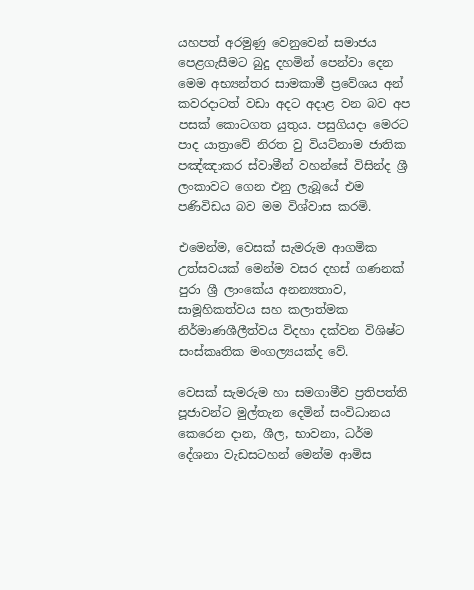යහපත් අරමුණු වෙනුවෙන් සමාජය පෙළගැසීමට බුදු දහමින් පෙන්වා දෙන මෙම අභ්‍යන්තර සාමකාමී ප්‍රවේශය අන් කවරදාටත් වඩා අදට අදාළ වන බව අප පසක් කොටගත යුතුය. පසුගියදා මෙරට පාද යාත්‍රාවේ නිරත වු වියට්නාම ජාතික පඤ්ඤාකර ස්වාමීන් වහන්සේ විසින්ද ශ්‍රී ලංකාවට ගෙන එනු ලැබූයේ එම පණිවිඩය බව මම විශ්වාස කරමි.

එමෙන්ම, වෙසක් සැමරුම ආගමික උත්සවයක් මෙන්ම වසර දහස් ගණනක් පුරා ශ්‍රී ලාංකේය අනන්‍යතාව, සාමූහිකත්වය සහ කලාත්මක නිර්මාණශීලීත්වය විදහා දක්වන විශිෂ්ට සංස්කෘතික මංගල්‍යයක්ද වේ.

වෙසක් සැමරුම හා සමගාමීව ප්‍රතිපත්ති පූජාවන්ට මුල්තැන දෙමින් සංවිධානය කෙරෙන දාන, ශීල, භාවනා, ධර්ම දේශනා වැඩසටහන් මෙන්ම ආමිස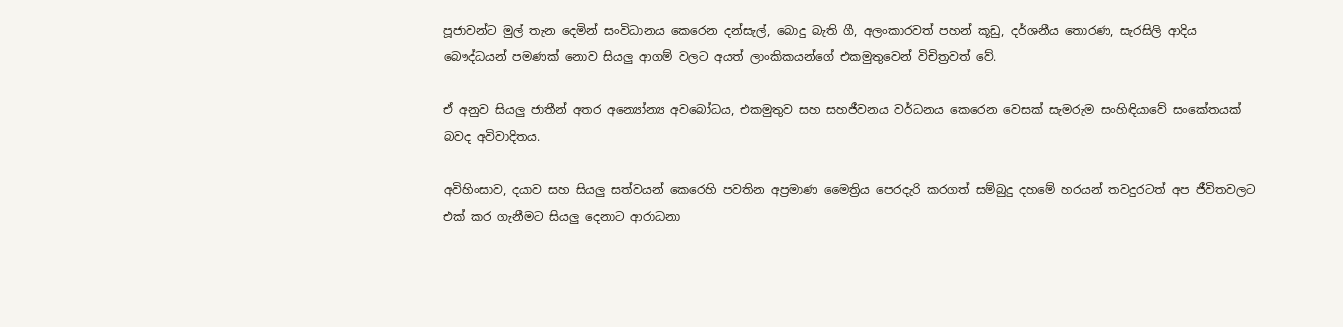පූජාවන්ට මුල් තැන දෙමින් සංවිධානය කෙරෙන දන්සැල්, බොදු බැති ගී, අලංකාරවත් පහන් කූඩු, දර්ශනීය තොරණ, සැරසිලි ආදිය බෞද්ධයන් පමණක් නොව සියලු ආගම් වලට අයත් ලාංකිකයන්ගේ එකමුතුවෙන් විචිත්‍රවත් වේ.

ඒ අනුව සියලු ජාතීන් අතර අන්‍යෝන්‍ය අවබෝධය, එකමුතුව සහ සහජීවනය වර්ධනය කෙරෙන වෙසක් සැමරුම සංහිඳියාවේ සංකේතයක් බවද අවිවාදිතය.

අවිහිංසාව, දයාව සහ සියලු සත්වයන් කෙරෙහි පවතින අප්‍රමාණ මෛත්‍රිය පෙරදැරි කරගත් සම්බුදු දහමේ හරයන් තවදුරටත් අප ජීවිතවලට එක් කර ගැනීමට සියලු දෙනාට ආරාධනා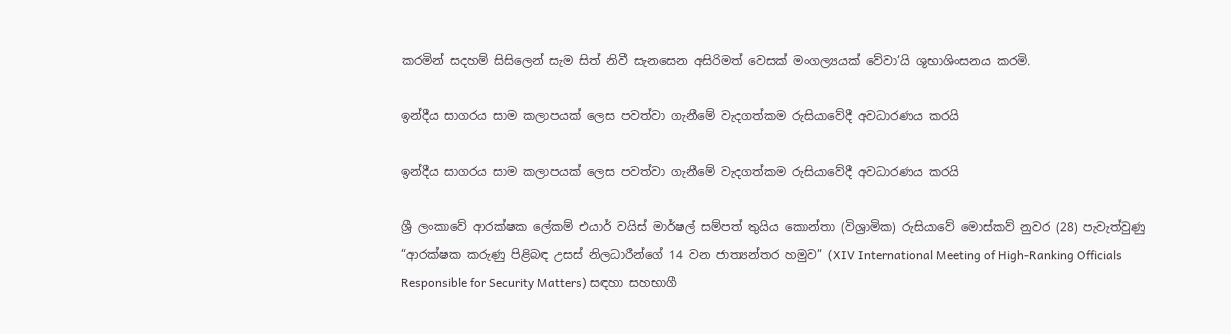කරමින් සදහම් සිසිලෙන් සැම සිත් නිවී සැනසෙන අසිරිමත් වෙසක් මංගල්‍යයක් වේවා’යි ශුභාශිංසනය කරමි.

ඉන්දීය සාගරය සාම කලාපයක් ලෙස පවත්වා ගැනීමේ වැදගත්කම රුසියාවේදී අවධාරණය කරයි

ඉන්දීය සාගරය සාම කලාපයක් ලෙස පවත්වා ගැනීමේ වැදගත්කම රුසියාවේදී අවධාරණය කරයි

ශ්‍රී ලංකාවේ ආරක්ෂක ලේකම් එයාර් වයිස් මාර්ෂල් සම්පත් තුයිය කොන්තා (විශ්‍රාමික) රුසියාවේ මොස්කව් නුවර (28) පැවැත්වුණු “ආරක්ෂක කරුණු පිළිබඳ උසස් නිලධාරීන්ගේ 14 වන ජාත්‍යන්තර හමුව” (XIV International Meeting of High-Ranking Officials Responsible for Security Matters) සඳහා සහභාගී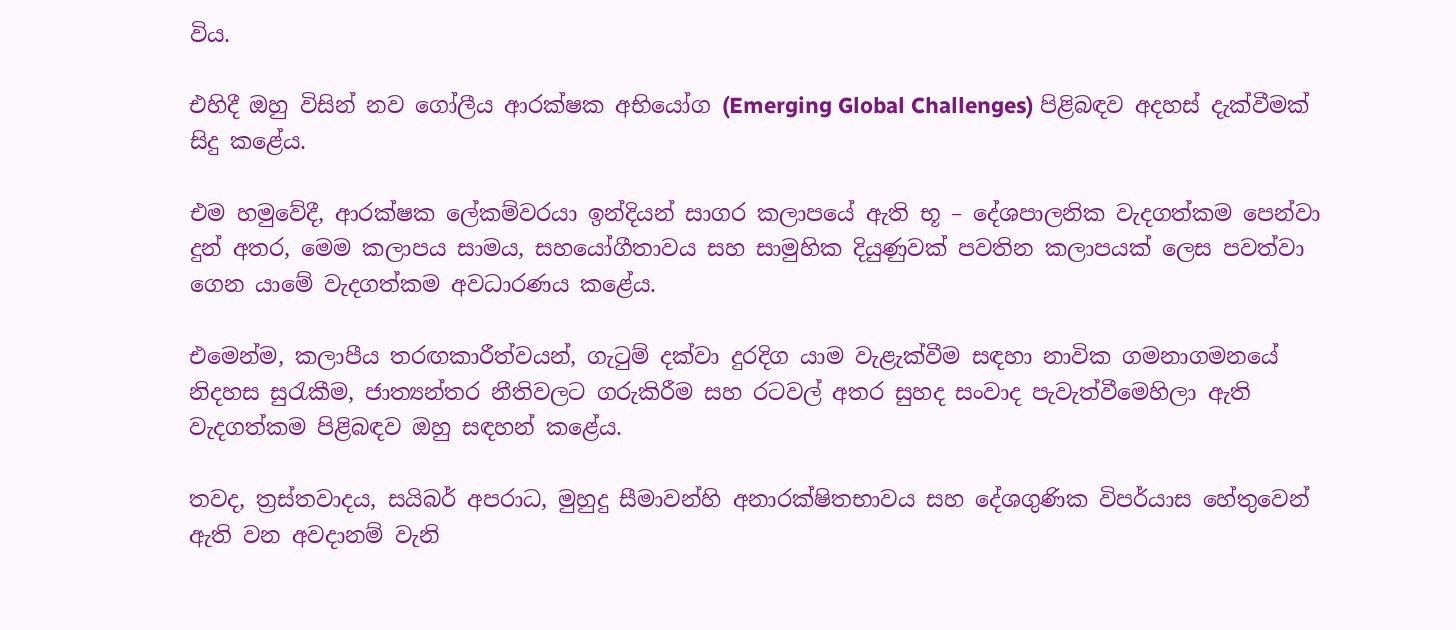විය.

එහිදී ඔහු විසින් නව ගෝලීය ආරක්ෂක අභියෝග (Emerging Global Challenges) පිළිබඳව අදහස් දැක්වීමක් සිදු කළේය.

එම හමුවේදී, ආරක්ෂක ලේකම්වරයා ඉන්දියන් සාගර කලාපයේ ඇති භූ – දේශපාලනික වැදගත්කම පෙන්වා දුන් අතර, මෙම කලාපය සාමය, සහයෝගීතාවය සහ සාමුහික දියුණුවක් පවතින කලාපයක් ලෙස පවත්වා ගෙන යාමේ වැදගත්කම අවධාරණය කළේය.

එමෙන්ම, කලාපීය තරඟකාරීත්වයන්, ගැටුම් දක්වා දුරදිග යාම වැළැක්වීම සඳහා නාවික ගමනාගමනයේ නිදහස සුරැකීම, ජාත්‍යන්තර නීතිවලට ගරුකිරීම සහ රටවල් අතර සුහද සංවාද පැවැත්වීමෙහිලා ඇති වැදගත්කම පිළිබඳව ඔහු සඳහන් කළේය.

තවද, ත්‍රස්තවාදය, සයිබර් අපරාධ, මුහුදු සීමාවන්හි අනාරක්ෂිතභාවය සහ දේශගුණික විපර්යාස හේතුවෙන් ඇති වන අවදානම් වැනි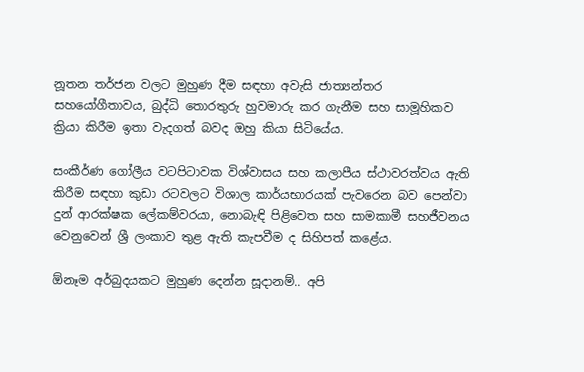නූතන තර්ජන වලට මුහුණ දීම සඳහා අවැසි ජාත්‍යන්තර සහයෝගීතාවය, බුද්ධි තොරතුරු හුවමාරු කර ගැනීම සහ සාමූහිකව ක්‍රියා කිරීම ඉතා වැදගත් බවද ඔහු කියා සිටියේය.

සංකීර්ණ ගෝලීය වටපිටාවක විශ්වාසය සහ කලාපීය ස්ථාවරත්වය ඇති කිරීම සඳහා කුඩා රටවලට විශාල කාර්යභාරයක් පැවරෙන බව පෙන්වා දුන් ආරක්ෂක ලේකම්වරයා, නොබැඳි පිළිවෙත සහ සාමකාමී සහජීවනය වෙනුවෙන් ශ්‍රී ලංකාව තුළ ඇති කැපවීම ද සිහිපත් කළේය.

ඕනෑම අර්බුදයකට මුහුණ දෙන්න සූදානම්.. අපි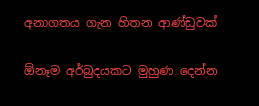අනාගතය ගැන හිතන ආණ්ඩුවක්

ඕනෑම අර්බුදයකට මුහුණ දෙන්න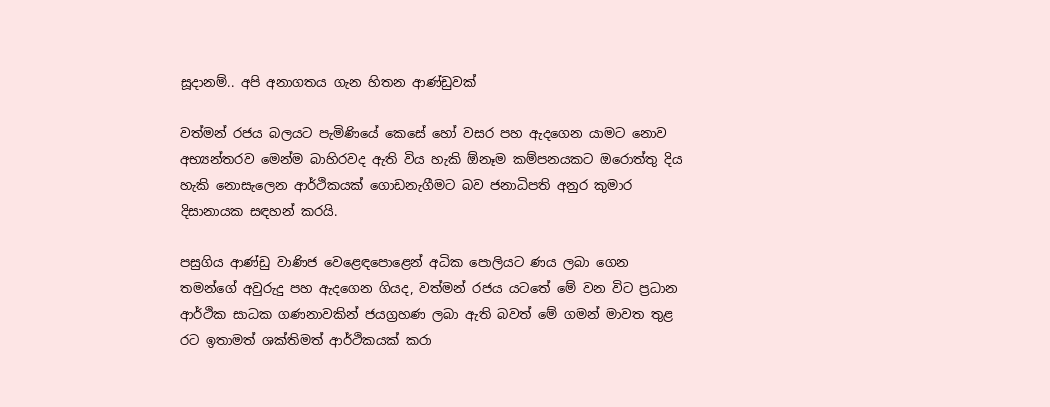සූදානම්.. අපි අනාගතය ගැන හිතන ආණ්ඩුවක්

වත්මන් රජය බලයට පැමිණියේ කෙසේ හෝ වසර පහ ඇදගෙන යාමට නොව අභ්‍යන්තරව මෙන්ම බාහිරවද ඇති විය හැකි ඕනෑම කම්පනයකට ඔරොත්තු දිය හැකි නොසැලෙන ආර්ථිකයක් ගොඩනැගීමට බව ජනාධිපති අනුර කුමාර දිසානායක සඳහන් කරයි.

පසුගිය ආණ්ඩු වාණිජ වෙළෙඳපොළෙන් අධික පොලියට ණය ලබා ගෙන තමන්ගේ අවුරුදු පහ ඇදගෙන ගියද, වත්මන් රජය යටතේ මේ වන විට ප්‍රධාන ආර්ථික සාධක ගණනාවකින් ජයග්‍රහණ ලබා ඇති බවත් මේ ගමන් මාවත තුළ රට ඉතාමත් ශක්තිමත් ආර්ථිකයක් කරා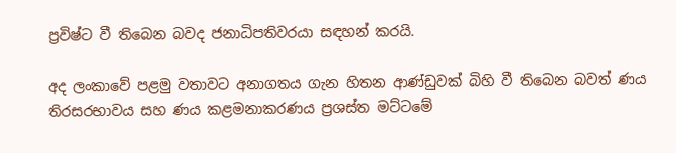ප්‍රවිෂ්ට වී තිබෙන බවද ජනාධිපතිවරයා සඳහන් කරයි.

අද ලංකාවේ පළමු වතාවට අනාගතය ගැන හිතන ආණ්ඩුවක් බිහි වී තිබෙන බවත් ණය තිරසරභාවය සහ ණය කළමනාකරණය ප්‍රශස්ත මට්ටමේ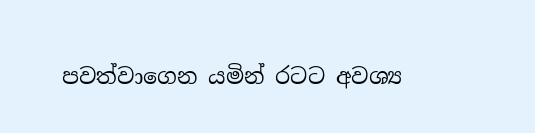පවත්වාගෙන යමින් රටට අවශ්‍ය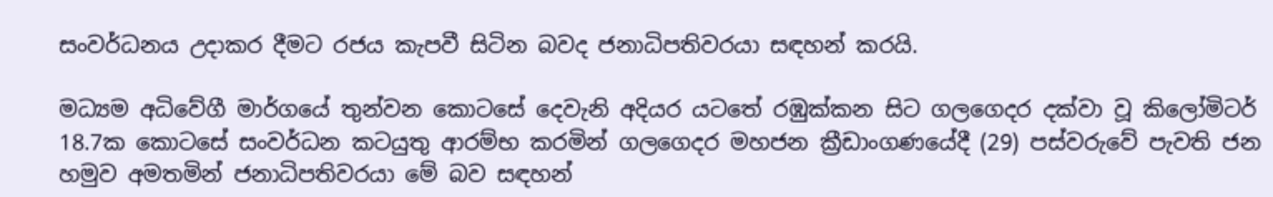සංවර්ධනය උදාකර දීමට රජය කැපවී සිටින බවද ජනාධිපතිවරයා සඳහන් කරයි.

මධ්‍යම අධිවේගී මාර්ගයේ තුන්වන කොටසේ දෙවැනි අදියර යටතේ රඹුක්කන සිට ගලගෙදර දක්වා වූ කිලෝමිටර් 18.7ක කොටසේ සංවර්ධන කටයුතු ආරම්භ කරමින් ගලගෙදර මහජන ක්‍රීඩාංගණයේදී (29) පස්වරුවේ පැවති ජන හමුව අමතමින් ජනාධිපතිවරයා මේ බව සඳහන්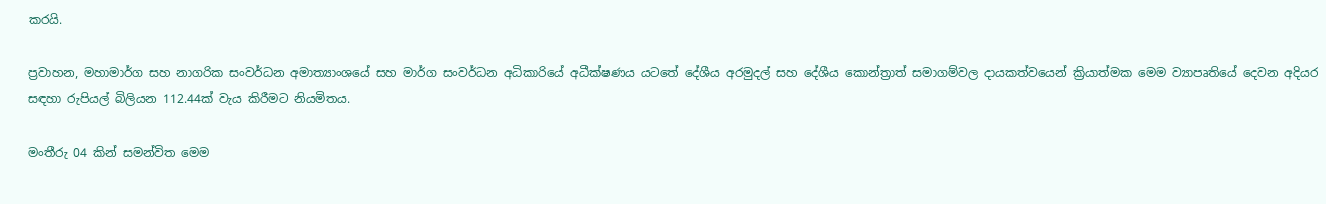කරයි.

ප්‍රවාහන, මහාමාර්ග සහ නාගරික සංවර්ධන අමාත්‍යාංශයේ සහ මාර්ග සංවර්ධන අධිකාරියේ අධීක්ෂණය යටතේ දේශීය අරමුදල් සහ දේශීය කොන්ත්‍රාත් සමාගම්වල දායකත්වයෙන් ක්‍රියාත්මක මෙම ව්‍යාපෘතියේ දෙවන අදියර සඳහා රුපියල් බිලියන 112.44ක් වැය කිරීමට නියමිතය.

මංතීරු 04 කින් සමන්විත මෙම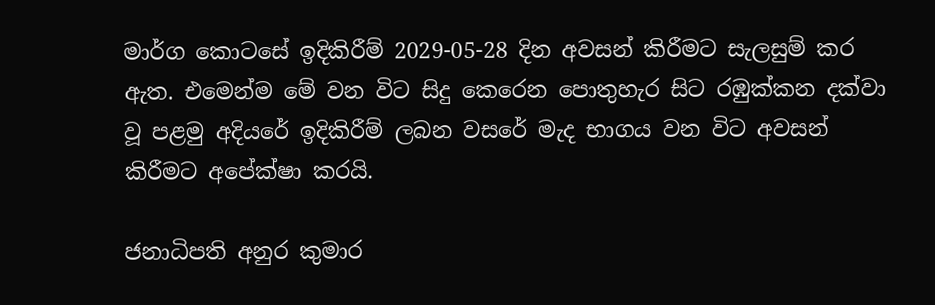මාර්ග කොටසේ ඉදිකිරීම් 2029-05-28 දින අවසන් කිරීමට සැලසුම් කර ඇත. එමෙන්ම මේ වන විට සිදු කෙරෙන පොතුහැර සිට රඹුක්කන දක්වා වූ පළමු අදියරේ ඉදිකිරීම් ලබන වසරේ මැද භාගය වන විට අවසන් කිරීමට අපේක්ෂා කරයි.

ජනාධිපති අනුර කුමාර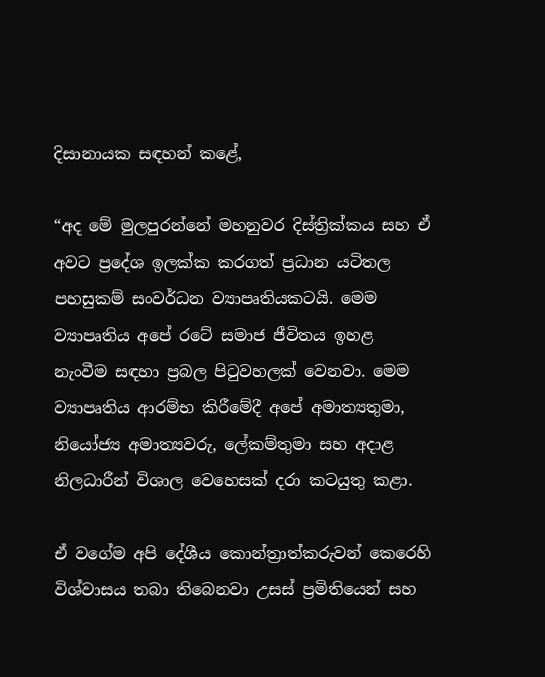දිසානායක සඳහන් කළේ,

“අද මේ මුලපුරන්නේ මහනුවර දිස්ත්‍රික්කය සහ ඒ අවට ප්‍රදේශ ඉලක්ක කරගත් ප්‍රධාන යටිතල පහසුකම් සංවර්ධන ව්‍යාපෘතියකටයි. මෙම ව්‍යාපෘතිය අපේ රටේ සමාජ ජීවිතය ඉහළ නැංවීම සඳහා ප්‍රබල පිටුවහලක් වෙනවා. මෙම ව්‍යාපෘතිය ආරම්භ කිරීමේදී අපේ අමාත්‍යතුමා, නියෝජ්‍ය අමාත්‍යවරු, ලේකම්තුමා සහ අදාළ නිලධාරීන් විශාල වෙහෙසක් දරා කටයුතු කළා.

ඒ වගේම අපි දේශීය කොන්ත්‍රාත්කරුවන් කෙරෙහි විශ්වාසය තබා තිබෙනවා උසස් ප්‍රමිතියෙන් සහ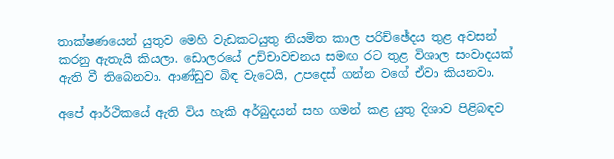තාක්ෂණයෙන් යුතුව මෙහි වැඩකටයුතු නියමිත කාල පරිච්ඡේදය තුළ අවසන් කරනු ඇතැයි කියලා. ඩොලරයේ උච්චාවචනය සමඟ රට තුළ විශාල සංවාදයක් ඇති වී තිබෙනවා. ආණ්ඩුව බිඳ වැටෙයි, උපදෙස් ගන්න වගේ ඒවා කියනවා.

අපේ ආර්ථිකයේ ඇති විය හැකි අර්බුදයන් සහ ගමන් කළ යුතු දිශාව පිළිබඳව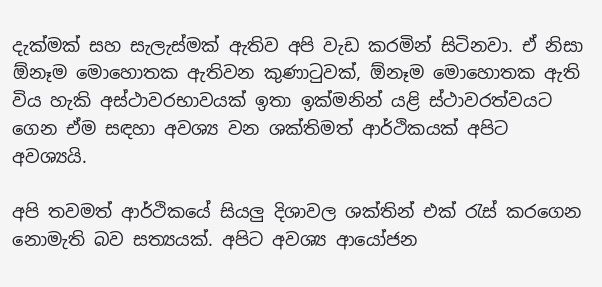දැක්මක් සහ සැලැස්මක් ඇතිව අපි වැඩ කරමින් සිටිනවා. ඒ නිසා ඕනෑම මොහොතක ඇතිවන කුණාටුවක්, ඕනෑම මොහොතක ඇති විය හැකි අස්ථාවරභාවයක් ඉතා ඉක්මනින් යළි ස්ථාවරත්වයට ගෙන ඒම සඳහා අවශ්‍ය වන ශක්තිමත් ආර්ථිකයක් අපිට අවශ්‍යයි.

අපි තවමත් ආර්ථිකයේ සියලු දිශාවල ශක්තින් එක් රැස් කරගෙන නොමැති බව සත්‍යයක්. අපිට අවශ්‍ය ආයෝජන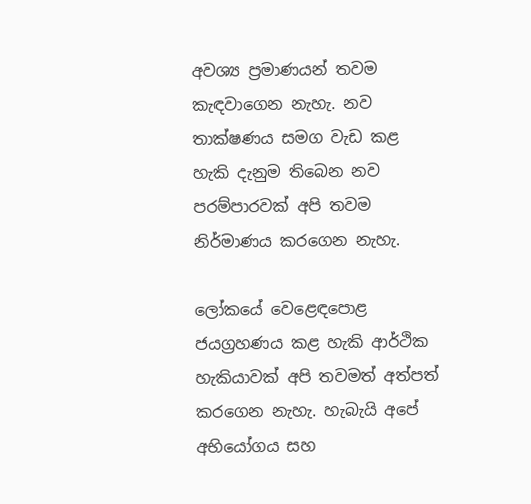අවශ්‍ය ප්‍රමාණයන් තවම කැඳවාගෙන නැහැ. නව තාක්ෂණය සමග වැඩ කළ හැකි දැනුම තිබෙන නව පරම්පාරවක් අපි තවම නිර්මාණය කරගෙන නැහැ.

ලෝකයේ වෙළෙඳපොළ ජයග්‍රහණය කළ හැකි ආර්ථික හැකියාවක් අපි තවමත් අත්පත් කරගෙන නැහැ. හැබැයි අපේ අභියෝගය සහ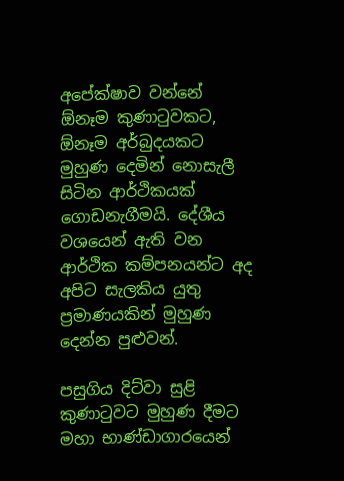අපේක්ෂාව වන්නේ ඕනෑම කුණාටුවකට, ඕනෑම අර්බුදයකට මුහුණ දෙමින් නොසැලී සිටින ආර්ථිකයක් ගොඩනැගීමයි. දේශීය වශයෙන් ඇති වන ආර්ථික කම්පනයන්ට අද අපිට සැලකිය යුතු ප්‍රමාණයකින් මුහුණ දෙන්න පුළුවන්.

පසුගිය දිට්වා සුළි කුණාටුවට මුහුණ දීමට මහා භාණ්ඩාගාරයෙන්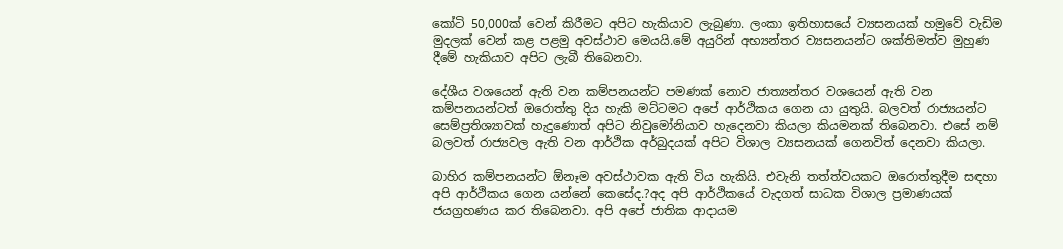කෝටි 50,000ක් වෙන් කිරීමට අපිට හැකියාව ලැබුණා. ලංකා ඉතිහාසයේ ව්‍යසනයක් හමුවේ වැඩිම මුදලක් වෙන් කළ පළමු අවස්ථාව මෙයයි.මේ අයුරින් අභ්‍යන්තර ව්‍යසනයන්ට ශක්තිමත්ව මුහුණ දීමේ හැකියාව අපිට ලැබී තිබෙනවා.

දේශීය වශයෙන් ඇති වන කම්පනයන්ට පමණක් නොව ජාත්‍යන්තර වශයෙන් ඇති වන කම්පනයන්ටත් ඔරොත්තු දිය හැකි මට්ටමට අපේ ආර්ථිකය ගෙන යා යුතුයි. බලවත් රාජ්‍යයන්ට සෙම්ප්‍රතිශ්‍යාවක් හැදු‍ණොත් අපිට නිවුමෝනියාව හැදෙනවා කියලා කියමනක් තිබෙනවා. එසේ නම් බලවත් රාජ්‍යවල ඇති වන ආර්ථික අර්බුදයක් අපිට විශාල ව්‍යසනයක් ගෙනවිත් දෙනවා කියලා.

බාහිර කම්පනයන්ට ඕනෑම අවස්ථාවක ඇති විය හැකියි. එවැනි තත්ත්වයකට ඔරොත්තුදීම සඳහා අපි ආර්ථිකය ගෙන යන්නේ කෙසේද.?අද අපි ආර්ථිකයේ වැදගත් සාධක විශාල ප්‍රමාණයක් ජයග්‍රහණය කර තිබෙනවා. අපි අපේ ජාතික ආදායම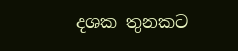දශක තුනකට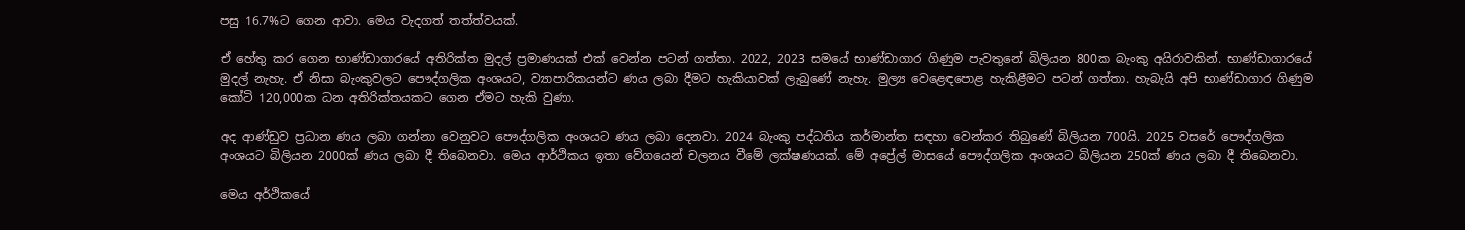පසු 16.7%ට ගෙන ආවා. මෙය වැදගත් තත්ත්වයක්.

ඒ හේතු කර ගෙන භාණ්ඩාගාරයේ අතිරික්ත මුදල් ප්‍රමාණයක් එක් වෙන්න පටන් ගත්තා. 2022, 2023 සමයේ භාණ්ඩාගාර ගිණුම පැවතුනේ බිලියන 800ක බැංකු අයිරාවකින්. භාණ්ඩාගාරයේ මුදල් නැහැ. ඒ නිසා බැංකුවලට පෞද්ගලික අංශයට, ව්‍යාපාරිකයන්ට ණය ලබා දීමට හැකියාවක් ලැබුණේ නැහැ. මුල්‍ය වෙළෙඳපොළ හැකිළීමට පටන් ගත්තා. හැබැයි අපි භාණ්ඩාගාර ගිණුම කෝටි 120,000ක ධන අතිරික්තයකට ගෙන ඒමට හැකි වුණා.

අද ආණ්ඩුව ප්‍රධාන ණය ලබා ගන්නා වෙනුවට පෞද්ගලික අංශයට ණය ලබා දෙනවා. 2024 බැංකු පද්ධතිය කර්මාන්ත සඳහා වෙන්කර තිබුණේ බිලියන 700යි. 2025 වසරේ පෞද්ගලික අංශයට බිලියන 2000ක් ණය ලබා දී තිබෙනවා. මෙය ආර්ථිකය ඉතා වේගයෙන් චලනය වීමේ ලක්ෂණයක්. මේ අප්‍රේල් මාසයේ පෞද්ගලික අංශයට බිලියන 250ක් ණය ලබා දී තිබෙනවා.

මෙය අර්ථිකයේ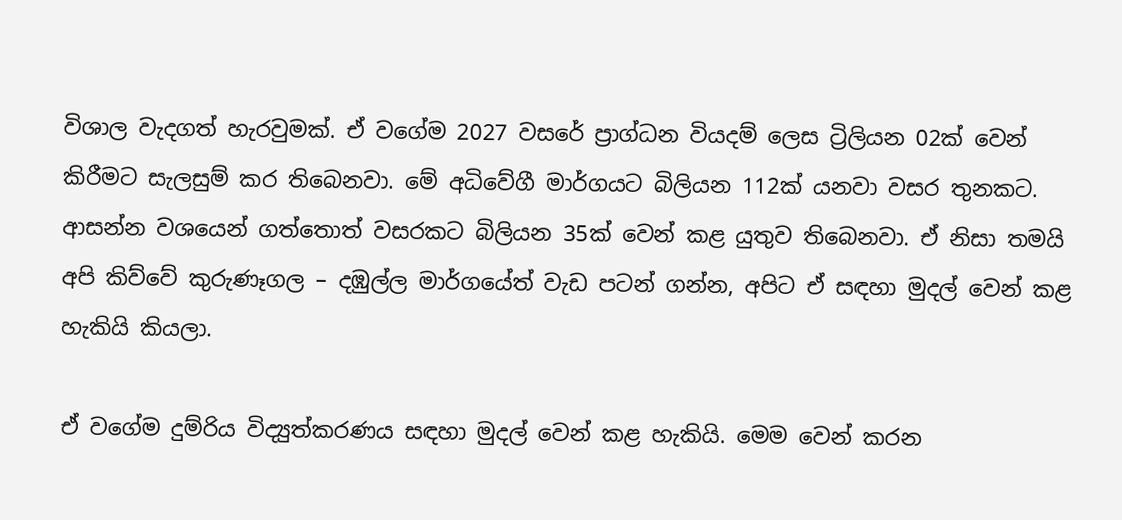විශාල වැදගත් හැරවුමක්. ඒ වගේම 2027 වසරේ ප්‍රාග්ධන වියදම් ලෙස ට්‍රිලියන 02ක් වෙන් කිරීමට සැලසුම් කර තිබෙනවා. මේ අධිවේගී මාර්ගයට බිලියන 112ක් යනවා වසර තුනකට. ආසන්න වශයෙන් ගත්තොත් වසරකට බිලියන 35ක් වෙන් කළ යුතුව තිබෙනවා. ඒ නිසා තමයි අපි කිව්වේ කුරුණෑගල – දඹුල්ල මාර්ගයේත් වැඩ පටන් ගන්න, අපිට ඒ සඳහා මුදල් වෙන් කළ හැකියි කියලා.

ඒ වගේම දුම්රිය විද්‍යුත්කරණය සඳහා මුදල් වෙන් කළ හැකියි. මෙම වෙන් කරන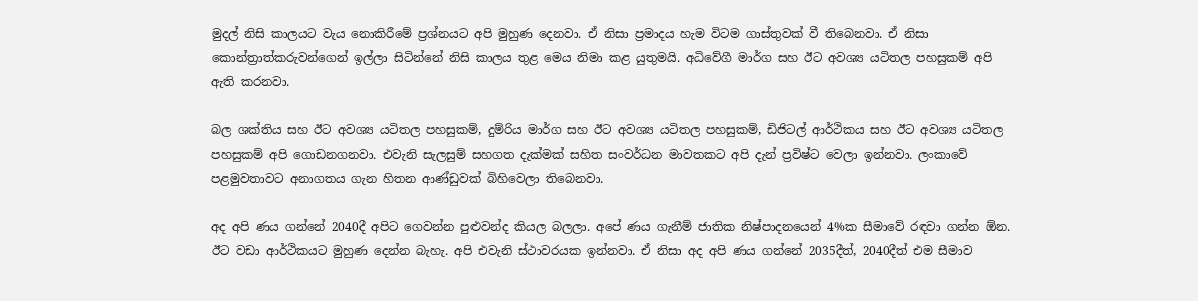මුදල් නිසි කාලයට වැය නොකිරීමේ ප්‍රශ්නයට අපි මුහුණ දෙනවා. ඒ නිසා ප්‍රමාදය හැම විටම ගාස්තුවක් වී තිබෙනවා. ඒ නිසා කොන්ත්‍රාත්කරුවන්ගෙන් ඉල්ලා සිටින්නේ නිසි කාලය තුළ මෙය නිමා කළ යුතුමයි. අධිවේගී මාර්ග සහ ඊට අවශ්‍ය යටිතල පහසුකම් අපි ඇති කරනවා.

බල ශක්තිය සහ ඊට අවශ්‍ය යටිතල පහසුකම්, දුම්රිය මාර්ග සහ ඊට අවශ්‍ය යටිතල පහසුකම්, ඩිජිටල් ආර්ථිකය සහ ඊට අවශ්‍ය යටිතල පහසුකම් අපි ගොඩනගනවා. එවැනි සැලසුම් සහගත දැක්මක් සහිත සංවර්ධන මාවතකට අපි දැන් ප්‍රවිෂ්ට වෙලා ඉන්නවා. ලංකාවේ පළමුවතාවට අනාගතය ගැන හිතන ආණ්ඩුවක් බිහිවෙලා තිබෙනවා.

අද අපි ණය ගන්නේ 2040දී අපිට ගෙවන්න පුළුවන්ද කියල බලලා. අපේ ණය ගැනීම් ජාතික නිෂ්පාදනයෙන් 4%ක සීමාවේ රඳවා ගන්න ඕන. ඊට වඩා ආර්ථිකයට මුහුණ දෙන්න බැහැ. අපි එවැනි ස්ථාවරයක ඉන්නවා. ඒ නිසා අද අපි ණය ගන්නේ 2035දීත්, 2040දීත් එම සීමාව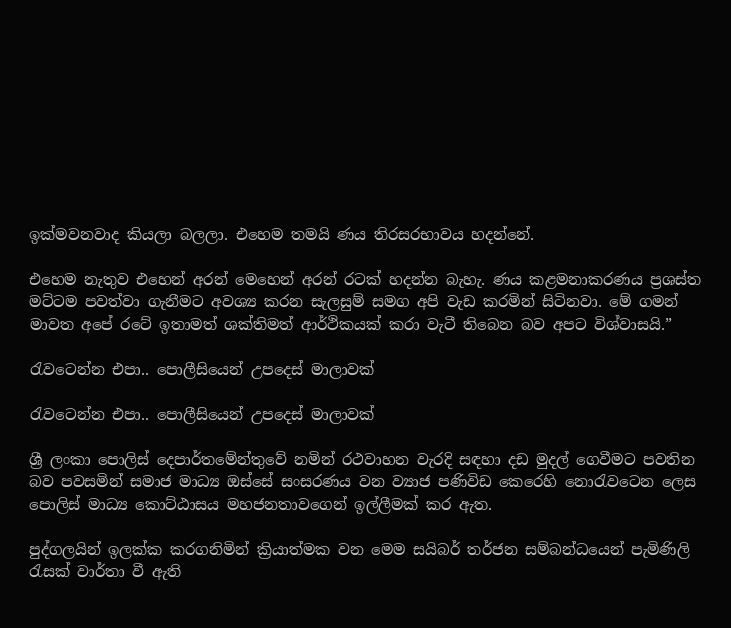ඉක්මවනවාද කියලා බලලා. එහෙම තමයි ණය තිරසරභාවය හදන්නේ.

එහෙම නැතුව එහෙන් අරන් මෙහෙන් අරන් රටක් හදන්න බැහැ. ණය කළමනාකරණය ප්‍රශස්ත මට්ටම පවත්වා ගැනීමට අවශ්‍ය කරන සැලසුම් සමග අපි වැඩ කරමින් සිටිනවා. මේ ගමන් මාවත අපේ රටේ ඉතාමත් ශක්තිමත් ආර්ථිකයක් කරා වැටී තිබෙන බව අපට විශ්වාසයි.”

රැවටෙන්න එපා.. පොලීසියෙන් උපදෙස් මාලාවක්

රැවටෙන්න එපා.. පොලීසියෙන් උපදෙස් මාලාවක්

ශ්‍රී ලංකා පොලිස් දෙපාර්තමේන්තුවේ නමින් රථවාහන වැරදි සඳහා දඩ මුදල් ගෙවීමට පවතින බව පවසමින් සමාජ මාධ්‍ය ඔස්සේ සංසරණය වන ව්‍යාජ පණිවිඩ කෙරෙහි නොරැවටෙන ලෙස පොලිස් මාධ්‍ය කොට්ඨාසය මහජනතාවගෙන් ඉල්ලීමක් කර ඇත.

පුද්ගලයින් ඉලක්ක කරගනිමින් ක්‍රියාත්මක වන මෙම සයිබර් තර්ජන සම්බන්ධයෙන් පැමිණිලි රැසක් වාර්තා වී ඇති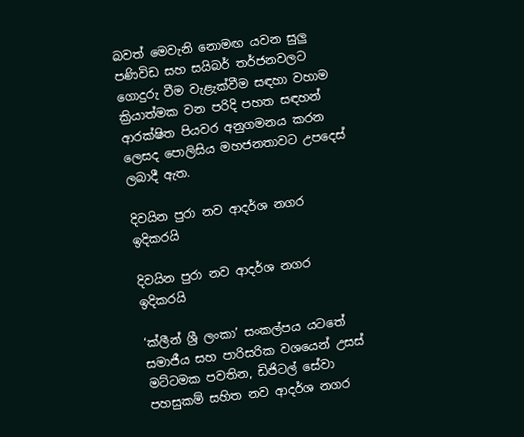බවත් මෙවැනි නොමඟ යවන සුලු පණිවිඩ සහ සයිබර් තර්ජනවලට ගොදුරු වීම වැළැක්වීම සඳහා වහාම ක්‍රියාත්මක වන පරිදි පහත සඳහන් ආරක්ෂිත පියවර අනුගමනය කරන ලෙසද පොලිසිය මහජනතාවට උපදෙස් ලබාදී ඇත.

දිවයින පුරා නව ආදර්ශ නගර ඉදිකරයි

දිවයින පුරා නව ආදර්ශ නගර ඉදිකරයි

‘ක්ලීන් ශ්‍රී ලංකා’ සංකල්පය යටතේ සමාජීය සහ පාරිසරික වශයෙන් උසස් මට්ටමක පවතින, ඩිජිටල් සේවා පහසුකම් සහිත නව ආදර්ශ නගර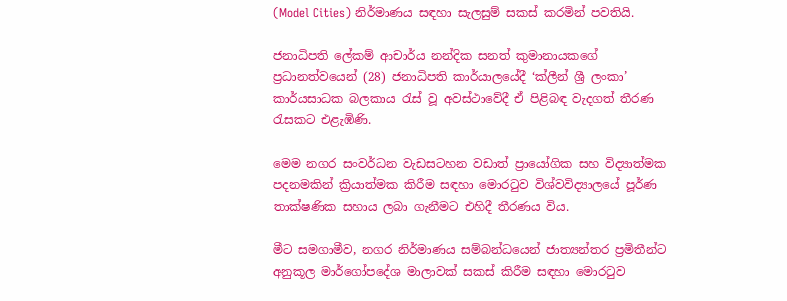(Model Cities) නිර්මාණය සඳහා සැලසුම් සකස් කරමින් පවතියි.

ජනාධිපති ලේකම් ආචාර්ය නන්දික සනත් කුමානායකගේ ප්‍රධානත්වයෙන් (28) ජනාධිපති කාර්යාලයේදී ‘ක්ලීන් ශ්‍රී ලංකා’ කාර්යසාධක බලකාය රැස් වූ අවස්ථාවේදී ඒ පිළිබඳ වැදගත් තීරණ රැසකට එළැඹිණි.

මෙම නගර සංවර්ධන වැඩසටහන වඩාත් ප්‍රායෝගික සහ විද්‍යාත්මක පදනමකින් ක්‍රියාත්මක කිරීම සඳහා මොරටුව විශ්වවිද්‍යාලයේ පූර්ණ තාක්ෂණික සහාය ලබා ගැනීමට එහිදී තීරණය විය.

මීට සමගාමීව, නගර නිර්මාණය සම්බන්ධයෙන් ජාත්‍යන්තර ප්‍රමිතීන්ට අනුකූල මාර්ගෝපදේශ මාලාවක් සකස් කිරීම සඳහා මොරටුව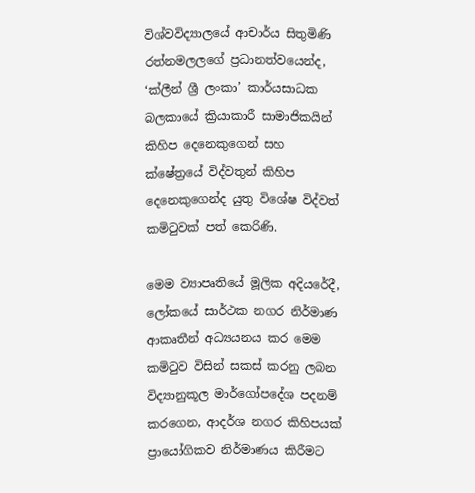විශ්වවිද්‍යාලයේ ආචාර්ය සිතුමිණි රත්නමලලගේ ප්‍රධානත්වයෙන්ද, ‘ක්ලීන් ශ්‍රී ලංකා’ කාර්යසාධක බලකායේ ක්‍රියාකාරී සාමාජිකයින් කිහිප දෙනෙකුගෙන් සහ ක්ෂේත්‍රයේ විද්වතුන් කිහිප දෙනෙකුගෙන්ද යුතු විශේෂ විද්වත් කමිටුවක් පත් කෙරිණි.

මෙම ව්‍යාපෘතියේ මූලික අදියරේදී, ලෝකයේ සාර්ථක නගර නිර්මාණ ආකෘතීන් අධ්‍යයනය කර මෙම කමිටුව විසින් සකස් කරනු ලබන විද්‍යානුකූල මාර්ගෝපදේශ පදනම් කරගෙන, ආදර්ශ නගර කිහිපයක් ප්‍රායෝගිකව නිර්මාණය කිරීමට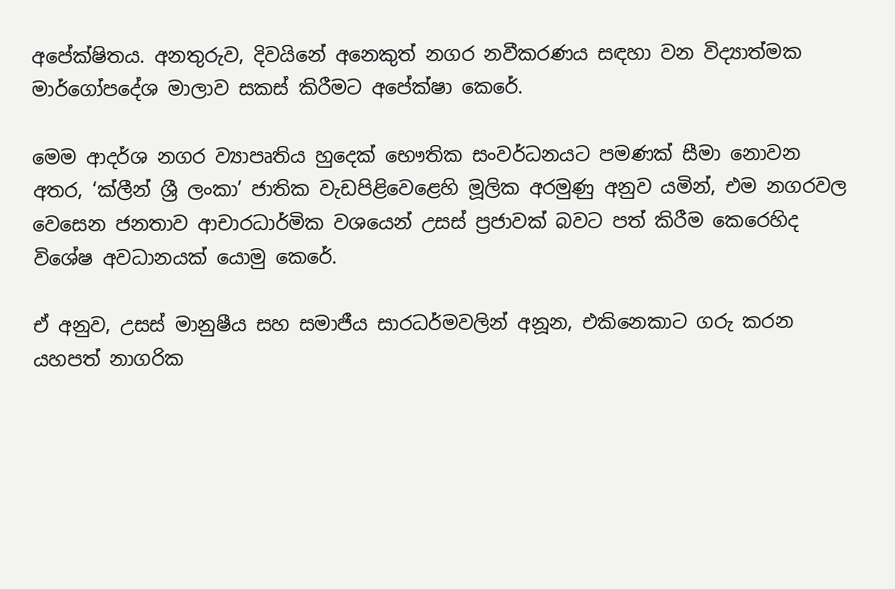අපේක්ෂිතය. අනතුරුව, දිවයිනේ අනෙකුත් නගර නවීකරණය සඳහා වන විද්‍යාත්මක මාර්ගෝපදේශ මාලාව සකස් කිරීමට අපේක්ෂා කෙරේ.

මෙම ආදර්ශ නගර ව්‍යාපෘතිය හුදෙක් භෞතික සංවර්ධනයට පමණක් සීමා නොවන අතර, ‘ක්ලීන් ශ්‍රී ලංකා’ ජාතික වැඩපිළිවෙළෙහි මූලික අරමුණු අනුව යමින්, එම නගරවල වෙසෙන ජනතාව ආචාරධාර්මික වශයෙන් උසස් ප්‍රජාවක් බවට පත් කිරීම කෙරෙහිද විශේෂ අවධානයක් යොමු කෙරේ.

ඒ අනුව, උසස් මානුෂීය සහ සමාජීය සාරධර්මවලින් අනූන, එකිනෙකාට ගරු කරන යහපත් නාගරික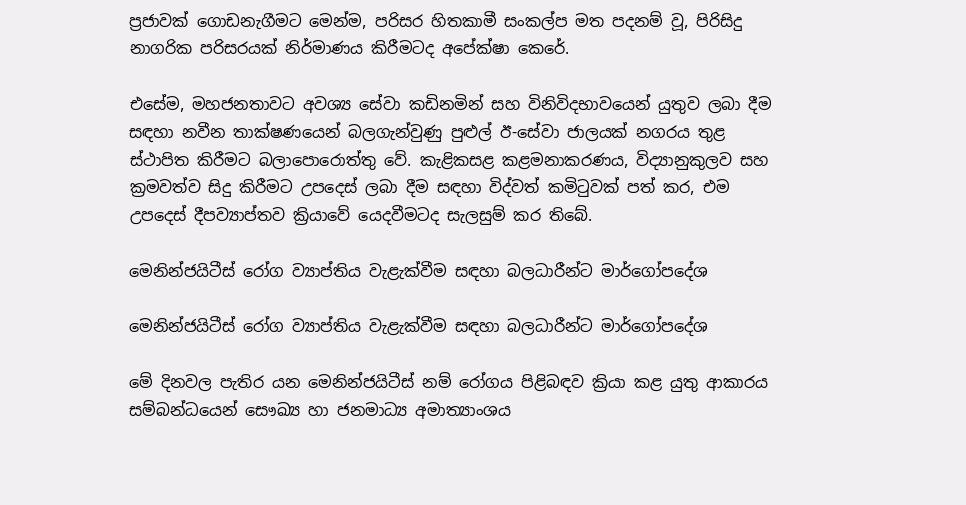ප්‍රජාවක් ගොඩනැගීමට මෙන්ම, පරිසර හිතකාමී සංකල්ප මත පදනම් වූ, පිරිසිදු නාගරික පරිසරයක් නිර්මාණය කිරීමටද අපේක්ෂා කෙරේ.

එසේම, මහජනතාවට අවශ්‍ය සේවා කඩිනමින් සහ විනිවිදභාවයෙන් යුතුව ලබා දීම සඳහා නවීන තාක්ෂණයෙන් බලගැන්වුණු පුළුල් ඊ-සේවා ජාලයක් නගරය තුළ ස්ථාපිත කිරීමට බලාපොරොත්තු වේ. කැළිකසළ කළමනාකරණය, විද්‍යානුකුලව සහ ක්‍රමවත්ව සිදු කිරීමට උපදෙස් ලබා දීම සඳහා විද්වත් කමිටුවක් පත් කර, එම උපදෙස් දීපව්‍යාප්තව ක්‍රියාවේ යෙදවීමටද සැලසුම් කර තිබේ.

මෙනින්ජයිටීස් රෝග ව්‍යාප්තිය වැළැක්වීම සඳහා බලධාරීන්ට මාර්ගෝපදේශ

මෙනින්ජයිටීස් රෝග ව්‍යාප්තිය වැළැක්වීම සඳහා බලධාරීන්ට මාර්ගෝපදේශ

මේ දිනවල පැතිර යන මෙනින්ජයිටීස් නම් රෝගය පිළිබඳව ක්‍රියා කළ යුතු ආකාරය සම්බන්ධයෙන් සෞඛ්‍ය හා ජනමාධ්‍ය අමාත්‍යාංශය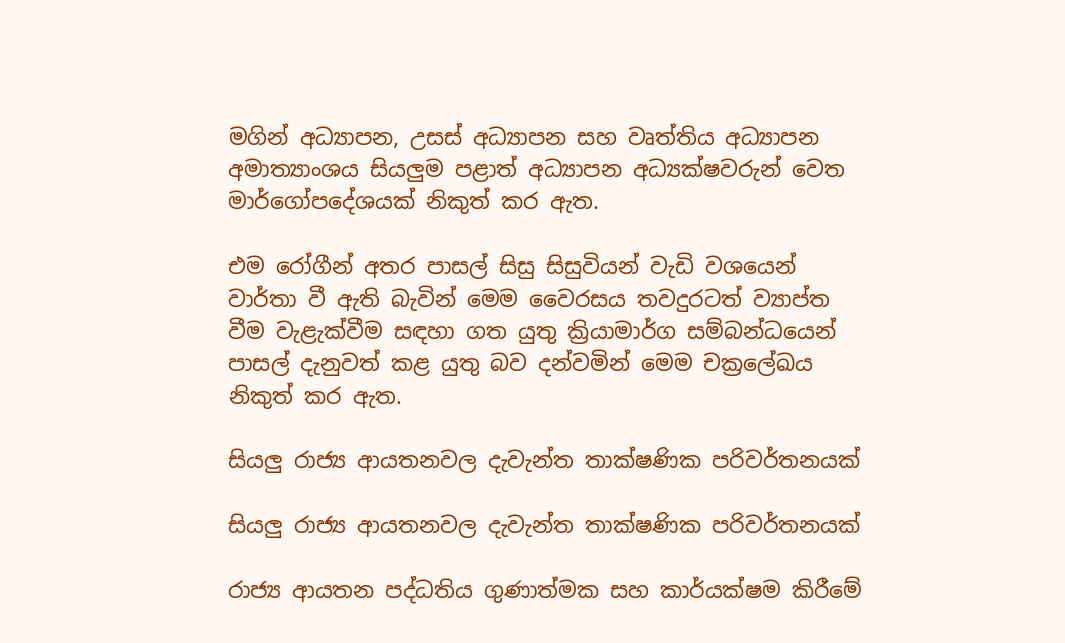මගින් අධ්‍යාපන, උසස් අධ්‍යාපන සහ වෘත්තිය අධ්‍යාපන අමාත්‍යාංශය සියලුම පළාත් අධ්‍යාපන අධ්‍යක්ෂවරුන් වෙත මාර්ගෝපදේශයක් නිකුත් කර ඇත.

එම රෝගීන් අතර පාසල් සිසු සිසුවියන් වැඩි වශයෙන් වාර්තා වී ඇති බැවින් මෙම වෛරසය තවදුරටත් ව්‍යාප්ත වීම වැළැක්වීම සඳහා ගත යුතු ක්‍රියාමාර්ග සම්බන්ධයෙන් පාසල් දැනුවත් කළ යුතු බව දන්වමින් මෙම චක්‍රලේඛය නිකුත් කර ඇත.

සියලු රාජ්‍ය ආයතනවල දැවැන්ත තාක්ෂණික පරිවර්තනයක්

සියලු රාජ්‍ය ආයතනවල දැවැන්ත තාක්ෂණික පරිවර්තනයක්

රාජ්‍ය ආයතන පද්ධතිය ගුණාත්මක සහ කාර්යක්ෂම කිරීමේ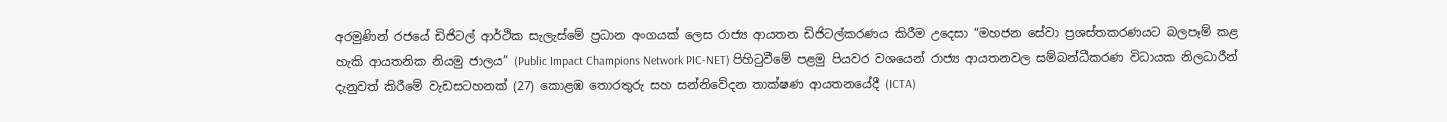අරමුණින් රජයේ ඩිජිටල් ආර්ථික සැලැස්මේ ප්‍රධාන අංගයක් ලෙස රාජ්‍ය ආයතන ඩිජිටල්කරණය කිරීම උදෙසා “මහජන සේවා ප්‍රශස්තකරණයට බලපෑම් කළ හැකි ආයතනික නියමු ජාලය” (Public Impact Champions Network PIC-NET) පිහිටුවීමේ පළමු පියවර වශයෙන් රාජ්‍ය ආයතනවල සම්බන්ධීකරණ විධායක නිලධාරීන් දැනුවත් කිරීමේ වැඩසටහනක් (27) කොළඹ තොරතුරු සහ සන්නිවේදන තාක්ෂණ ආයතනයේදී (ICTA)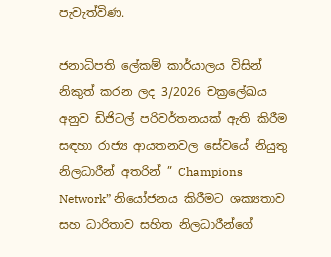පැවැත්විණ.

ජනාධිපති ලේකම් කාර්යාලය විසින් නිකුත් කරන ලද 3/2026 චක්‍රලේඛය අනුව ඩිජිටල් පරිවර්තනයක් ඇති කිරීම සඳහා රාජ්‍ය ආයතනවල සේවයේ නියුතු නිලධාරීන් අතරින් ” Champions Network” නියෝජනය කිරීමට ශක්‍යතාව සහ ධාරිතාව සහිත නිලධාරීන්ගේ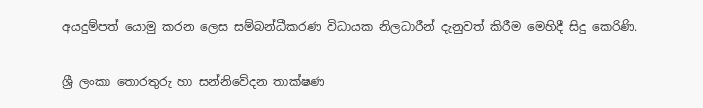අයදුම්පත් යොමු කරන ලෙස සම්බන්ධීකරණ විධායක නිලධාරීන් දැනුවත් කිරීම මෙහිදී සිදු කෙරිණි.

ශ්‍රී ලංකා තොරතුරු හා සන්නිවේදන තාක්ෂණ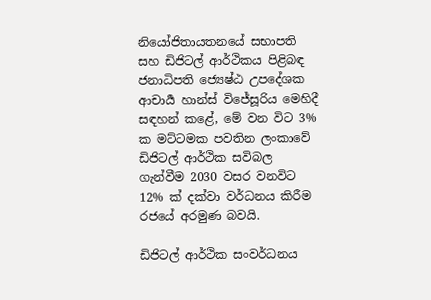නියෝජිතායතනයේ සභාපති සහ ඩිජිටල් ආර්ථිකය පිළිබඳ ජනාධිපති ජ්‍යෙෂ්ඨ උපදේශක ආචාර්‍ය හාන්ස් විජේසූරිය මෙහිදී සඳහන් කළේ, මේ වන විට 3% ක මට්ටමක පවතින ලංකාවේ ඩිජිටල් ආර්ථික සවිබල ගැන්වීම 2030 වසර වනවිට 12% ක් දක්වා වර්ධනය කිරීම රජයේ අරමුණ බවයි.

ඩිජිටල් ආර්ථික සංවර්ධනය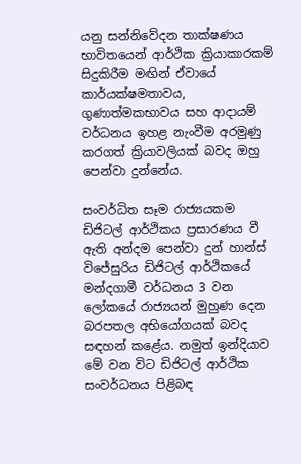යනු සන්නිවේදන තාක්ෂණය භාවිතයෙන් ආර්ථික ක්‍රියාකාරකම් සිදුකිරීම මඟින් ඒවායේ කාර්යක්ෂමතාවය, ගුණාත්මකභාවය සහ ආදායම් වර්ධනය ඉහළ නැංවීම අරමුණු කරගත් ක්‍රියාවලියක් බවද ඔහු පෙන්වා දුන්නේය.

සංවර්ධිත සෑම රාජ්‍යයකම ඩිජිටල් ආර්ථිකය ප්‍රසාරණය වී ඇති අන්දම පෙන්වා දුන් හාන්ස් විජේසුරිය ඩිජිටල් ආර්ථිකයේ මන්දගාමී වර්ධනය 3 වන ලෝකයේ රාජ්‍යයන් මුහුණ දෙන බරපතල අභියෝගයක් බවද සඳහන් කළේය. නමුත් ඉන්දියාව මේ වන විට ඩිජිටල් ආර්ථික සංවර්ධනය පිළිබඳ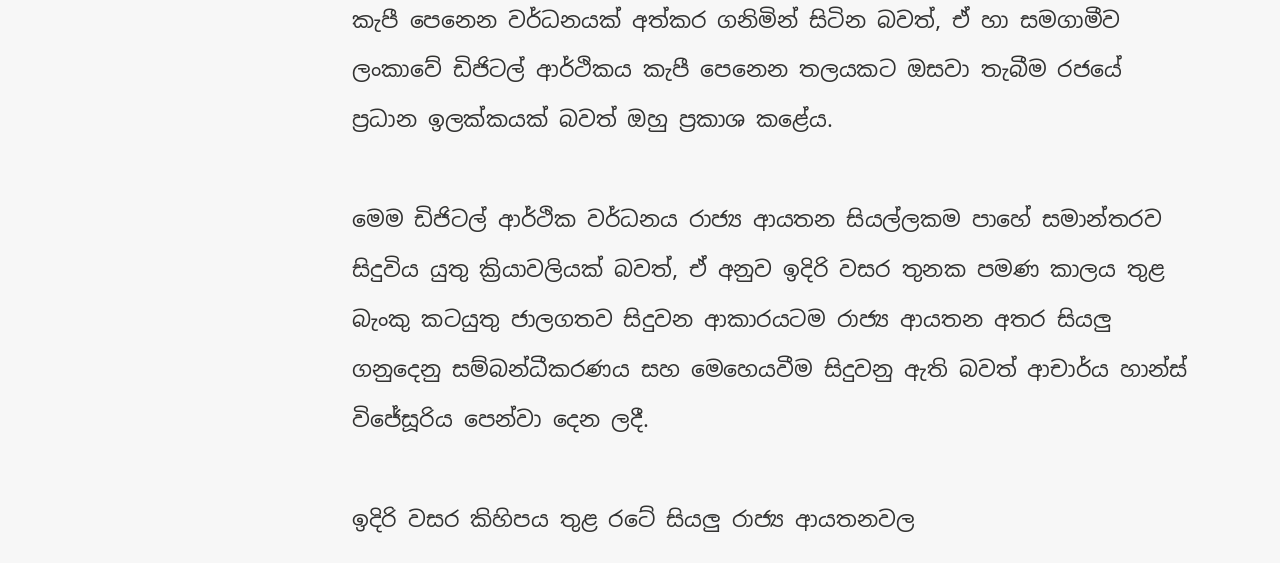කැපී පෙනෙන වර්ධනයක් අත්කර ගනිමින් සිටින බවත්, ඒ හා සමගාමීව ලංකාවේ ඩිජිටල් ආර්ථිකය කැපී පෙනෙන තලයකට ඔසවා තැබීම රජයේ ප්‍රධාන ඉලක්කයක් බවත් ඔහු ප්‍රකාශ කළේය.

මෙම ඩිජිටල් ආර්ථික වර්ධනය රාජ්‍ය ආයතන සියල්ලකම පාහේ සමාන්තරව සිදුවිය යුතු ක්‍රියාවලියක් බවත්, ඒ අනුව ඉදිරි වසර තුනක පමණ කාලය තුළ බැංකු කටයුතු ජාලගතව සිදුවන ආකාරයටම රාජ්‍ය ආයතන අතර සියලු ගනුදෙනු සම්බන්ධීකරණය සහ මෙහෙයවීම සිදුවනු ඇති බවත් ආචාර්ය හාන්ස් විජේසූරිය පෙන්වා දෙන ලදී.

ඉදිරි වසර කිහිපය තුළ රටේ සියලු රාජ්‍ය ආයතනවල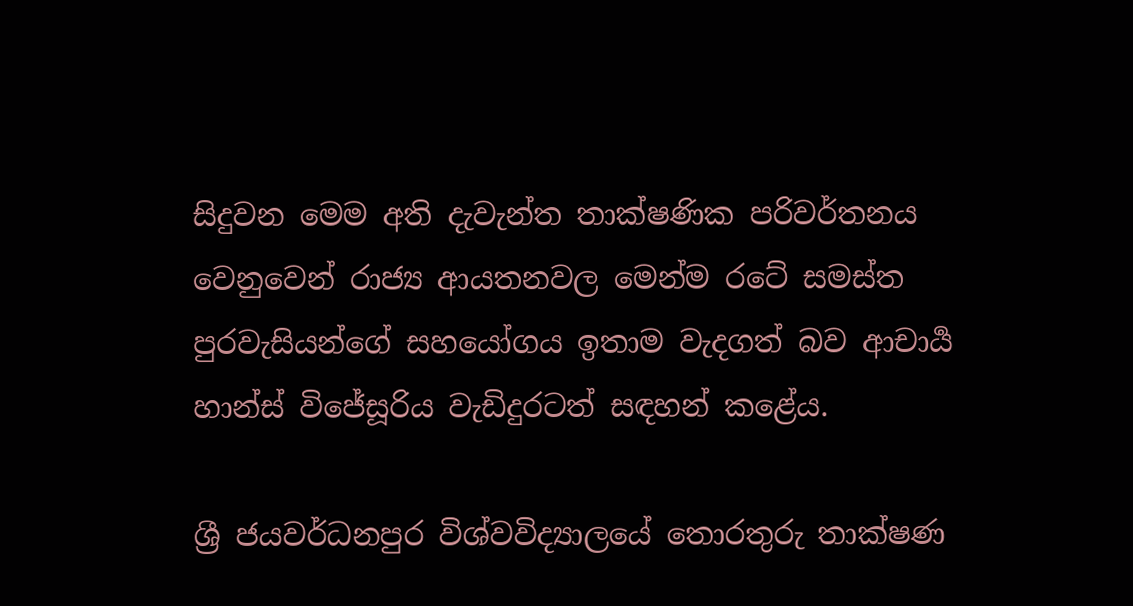සිදුවන මෙම අති දැවැන්ත තාක්ෂණික පරිවර්තනය වෙනුවෙන් රාජ්‍ය ආයතනවල මෙන්ම රටේ සමස්ත පුරවැසියන්ගේ සහයෝගය ඉතාම වැදගත් බව ආචාර්‍ය හාන්ස් විජේසූරිය වැඩිදුරටත් සඳහන් කළේය.

ශ්‍රී ජයවර්ධනපුර විශ්වවිද්‍යාලයේ තොරතුරු තාක්ෂණ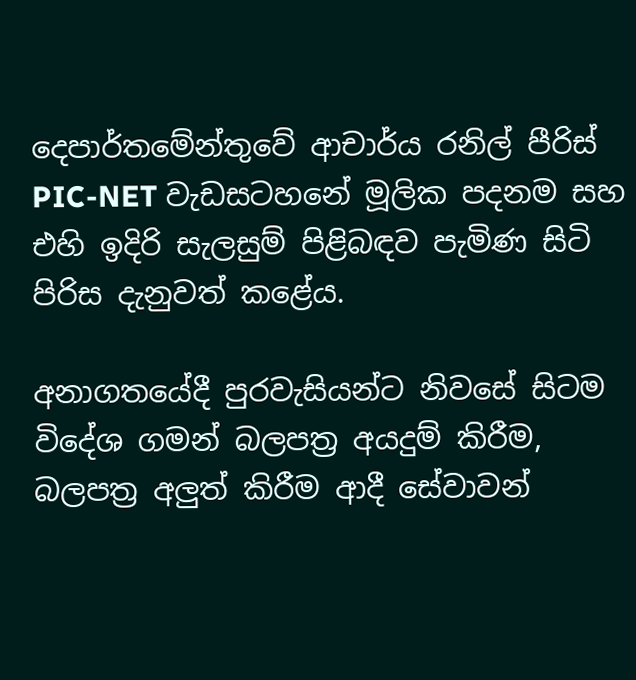දෙපාර්තමේන්තුවේ ආචාර්ය රනිල් පීරිස් PIC-NET වැඩසටහනේ මූලික පදනම සහ එහි ඉදිරි සැලසුම් පිළිබඳව පැමිණ සිටි පිරිස දැනුවත් කළේය.

අනාගතයේදී පුරවැසියන්ට නිවසේ සිටම විදේශ ගමන් බලපත්‍ර අයදුම් කිරීම, බලපත්‍ර අලුත් කිරීම ආදී සේවාවන්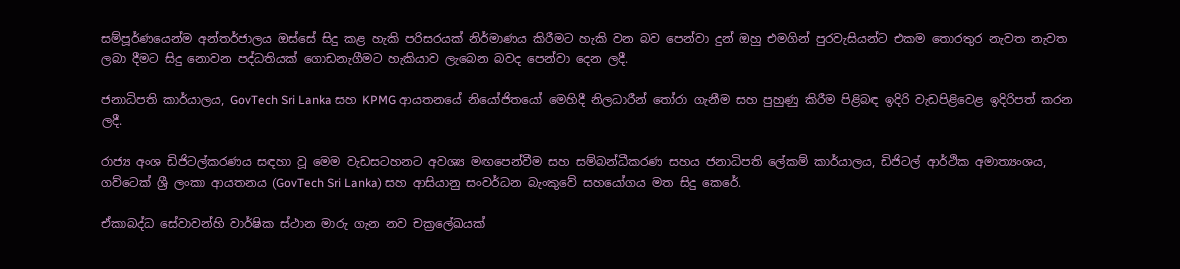සම්පූර්ණයෙන්ම අන්තර්ජාලය ඔස්සේ සිදු කළ හැකි පරිසරයක් නිර්මාණය කිරීමට හැකි වන බව පෙන්වා දුන් ඔහු එමගින් පුරවැසියන්ට එකම තොරතුර නැවත නැවත ලබා දීමට සිදු නොවන පද්ධතියක් ගොඩනැගීමට හැකියාව ලැබෙන බවද පෙන්වා දෙන ලදී.

ජනාධිපති කාර්යාලය, GovTech Sri Lanka සහ KPMG ආයතනයේ නියෝජිතයෝ මෙහිදී නිලධාරීන් තෝරා ගැනීම සහ පුහුණු කිරීම පිළිබඳ ඉදිරි වැඩපිළිවෙළ ඉදිරිපත් කරන ලදී.

රාජ්‍ය අංශ ඩිජිටල්කරණය සඳහා වූ මෙම වැඩසටහනට අවශ්‍ය මඟපෙන්වීම සහ සම්බන්ධීකරණ සහය ජනාධිපති ලේකම් කාර්යාලය, ඩිජිටල් ආර්ථික අමාත්‍යංශය, ගව්ටෙක් ශ්‍රී ලංකා ආයතනය (GovTech Sri Lanka) සහ ආසියානු සංවර්ධන බැංකුවේ සහයෝගය මත සිදු කෙරේ.

ඒකාබද්ධ සේවාවන්හි වාර්ෂික ස්ථාන මාරු ගැන නව චක්‍රලේඛයක්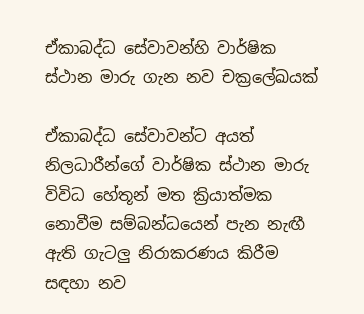ඒකාබද්ධ සේවාවන්හි වාර්ෂික ස්ථාන මාරු ගැන නව චක්‍රලේඛයක්

ඒකාබද්ධ සේවාවන්ට අයත් නිලධාරීන්ගේ වාර්ෂික ස්ථාන මාරු විවිධ හේතූන් මත ක්‍රියාත්මක නොවීම සම්බන්ධයෙන් පැන නැඟී ඇති ගැටලු නිරාකරණය කිරීම සඳහා නව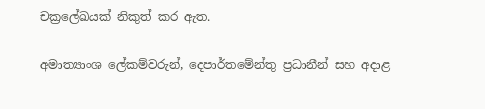චක්‍රලේඛයක් නිකුත් කර ඇත.

අමාත්‍යාංශ ලේකම්වරුන්, දෙපාර්තමේන්තු ප්‍රධානීන් සහ අදාළ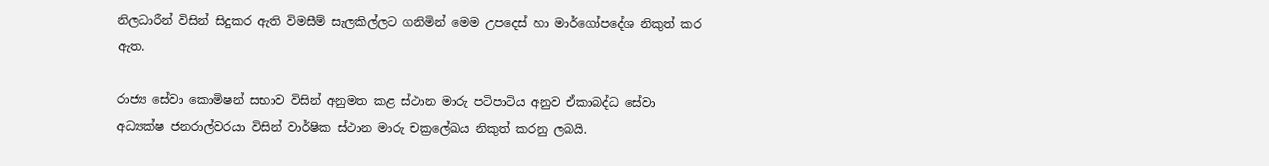නිලධාරීන් විසින් සිදුකර ඇති විමසීම් සැලකිල්ලට ගනිමින් මෙම උපදෙස් හා මාර්ගෝපදේශ නිකුත් කර ඇත.

රාජ්‍ය සේවා කොමිෂන් සභාව විසින් අනුමත කළ ස්ථාන මාරු පටිපාටිය අනුව ඒකාබද්ධ සේවා අධ්‍යක්ෂ ජනරාල්වරයා විසින් වාර්ෂික ස්ථාන මාරු චක්‍රලේඛය නිකුත් කරනු ලබයි.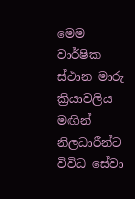මෙම වාර්ෂික ස්ථාන මාරු ක්‍රියාවලිය මඟින් නිලධාරීන්ට විවිධ සේවා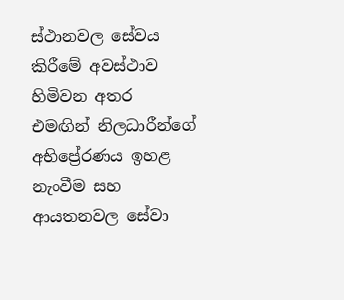ස්ථානවල සේවය කිරීමේ අවස්ථාව හිමිවන අතර එමඟින් නිලධාරීන්ගේ අභිප්‍රේරණය ඉහළ නැංවීම සහ ආයතනවල සේවා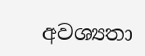අවශ්‍යතා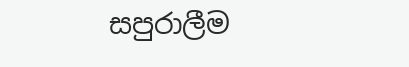සපුරාලීම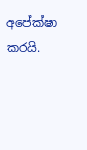අපේක්ෂා කරයි.